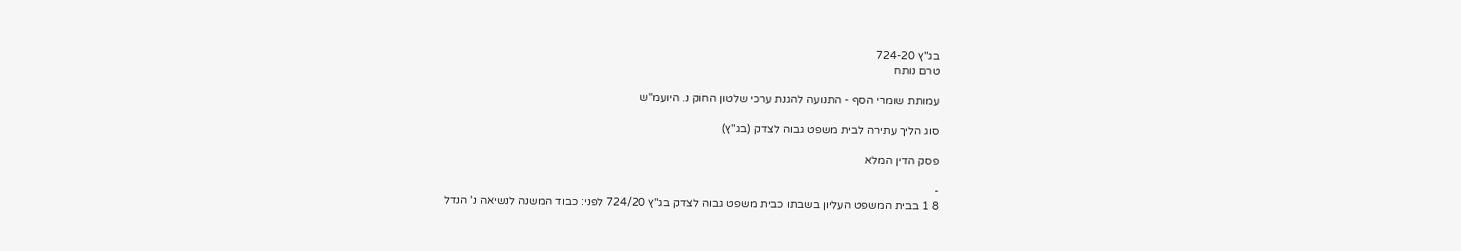בג"ץ 724-20
טרם נותח

עמותת שומרי הסף - התנועה להגנת ערכי שלטון החוק נ. היועמ"ש

סוג הליך עתירה לבית משפט גבוה לצדק (בג"ץ)

פסק הדין המלא

-
8 1 בבית המשפט העליון בשבתו כבית משפט גבוה לצדק בג"ץ 724/20 לפני: כבוד המשנה לנשיאה נ' הנדל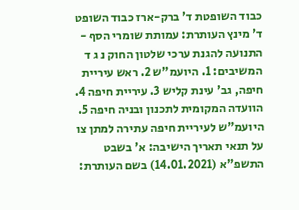כבוד השופטת ד' ברק-ארז כבוד השופט ד' מינץ העותרת: עמותת שומרי הסף - התנועה להגנת ערכי שלטון החוק נ ג ד המשיבים: 1. היועמ"ש 2. ראש עיריית חיפה, גב' עינת קליש 3. עיריית חיפה 4. הוועדה המקומית לתכנון ובניה חיפה 5. היועמ"ש לעיריית חיפה עתירה למתן צו על תנאי תאריך הישיבה: א' בשבט התשפ"א (14.01.2021) בשם העותרת: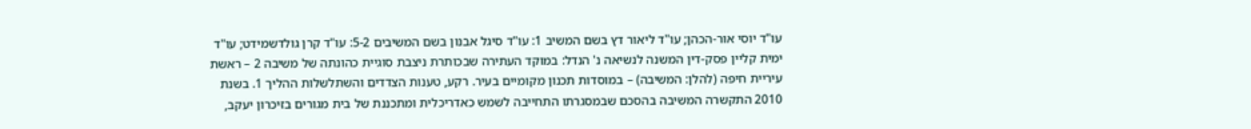עו"ד יוסי אור-הכהן; עו"ד ליאור דץ בשם המשיב 1: עו"ד סיגל אבנון בשם המשיבים 5-2: עו"ד קרן גולדשמידט; עו"ד ימית קליין פסק-דין המשנה לנשיאה נ' הנדל: במוקד העתירה שבכותרת ניצבת סוגיית כהונתה של משיבה 2 – ראשת עיריית חיפה (להלן: המשיבה) – במוסדות תכנון מקומיים בעיר. רקע, טענות הצדדים והשתלשלות ההליך 1. בשנת 2010 התקשרה המשיבה בהסכם שבמסגרתו התחייבה לשמש כאדריכלית ומתכננת של בית מגורים בזיכרון יעקב,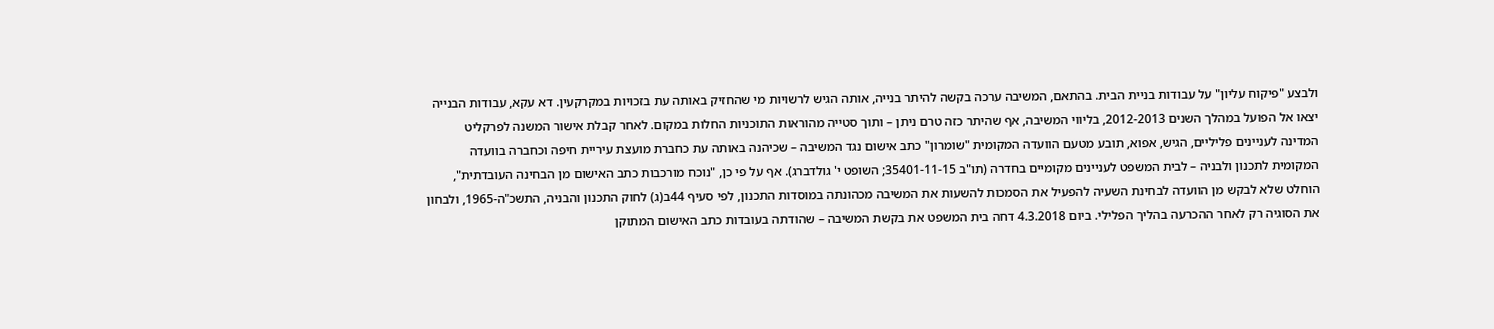ולבצע "פיקוח עליון" על עבודות בניית הבית. בהתאם, המשיבה ערכה בקשה להיתר בנייה, אותה הגיש לרשויות מי שהחזיק באותה עת בזכויות במקרקעין. דא עקא, עבודות הבנייה יצאו אל הפועל במהלך השנים 2012-2013, בליווי המשיבה, אף שהיתר כזה טרם ניתן – ותוך סטייה מהוראות התוכניות החלות במקום. לאחר קבלת אישור המשנה לפרקליט המדינה לעניינים פליליים, הגיש, אפוא, תובע מטעם הוועדה המקומית "שומרון" כתב אישום נגד המשיבה – שכיהנה באותה עת כחברת מועצת עיריית חיפה וכחברה בוועדה המקומית לתכנון ולבניה – לבית המשפט לעניינים מקומיים בחדרה (תו"ב 35401-11-15; השופט י' גולדברג). אף על פי כן, "נוכח מורכבות כתב האישום מן הבחינה העובדתית", הוחלט שלא לבקש מן הוועדה לבחינת השעיה להפעיל את הסמכות להשעות את המשיבה מכהונתה במוסדות התכנון, לפי סעיף 44ב(ג) לחוק התכנון והבניה, התשכ"ה-1965, ולבחון את הסוגיה רק לאחר ההכרעה בהליך הפלילי. ביום 4.3.2018 דחה בית המשפט את בקשת המשיבה – שהודתה בעובדות כתב האישום המתוקן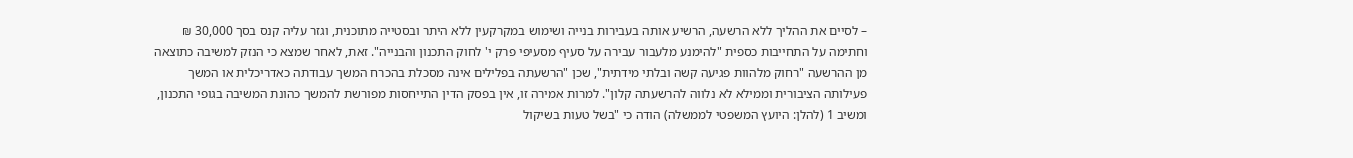– לסיים את ההליך ללא הרשעה, הרשיע אותה בעבירות בנייה ושימוש במקרקעין ללא היתר ובסטייה מתוכנית, וגזר עליה קנס בסך 30,000 ₪ וחתימה על התחייבות כספית "להימנע מלעבור עבירה על סעיף מסעיפי פרק י' לחוק התכנון והבנייה". זאת, לאחר שמצא כי הנזק למשיבה כתוצאה מן ההרשעה "רחוק מלהוות פגיעה קשה ובלתי מידתית", שכן "הרשעתה בפלילים אינה מסכלת בהכרח המשך עבודתה כאדריכלית או המשך פעילותה הציבורית וממילא לא נלווה להרשעתה קלון". למרות אמירה זו, אין בפסק הדין התייחסות מפורשת להמשך כהונת המשיבה בגופי התכנון, ומשיב 1 (להלן: היועץ המשפטי לממשלה) הודה כי "בשל טעות בשיקול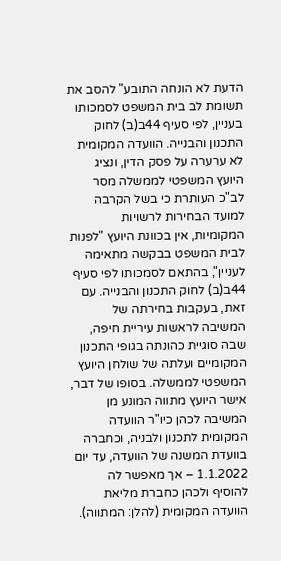הדעת לא הונחה התובע" להסב את תשומת לב בית המשפט לסמכותו בעניין, לפי סעיף 44ב(ב) לחוק התכנון והבנייה. הוועדה המקומית לא ערערה על פסק הדין, ונציג היועץ המשפטי לממשלה מסר לב"כ העותרת כי בשל הקרבה למועד הבחירות לרשויות המקומיות, אין בכוונת היועץ "לפנות לבית המשפט בבקשה מתאימה לעניין", בהתאם לסמכותו לפי סעיף 44ב(ב) לחוק התכנון והבנייה. עם זאת, בעקבות בחירתה של המשיבה לראשות עיריית חיפה, שבה סוגיית כהונתה בגופי התכנון המקומיים ועלתה של שולחן היועץ המשפטי לממשלה. בסופו של דבר, אישר היועץ מתווה המונע מן המשיבה לכהן כיו"ר הוועדה המקומית לתכנון ולבניה, וכחברה בוועדת המשנה של הוועדה, עד יום 1.1.2022 – אך מאפשר לה להוסיף ולכהן כחברת מליאת הוועדה המקומית (להלן: המתווה).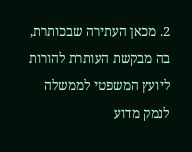2. מכאן העתירה שבכותרת, בה מבקשת העותרת להורות ליועץ המשפטי לממשלה לנמק מדוע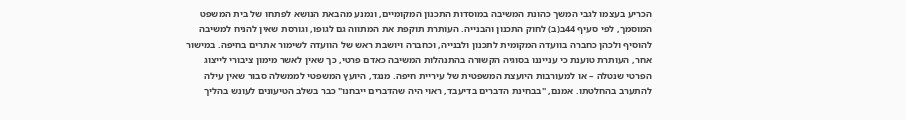הכריע בעצמו לגבי המשך כהונת המשיבה במוסדות התכנון המקומיים, ונמנע מהבאת הנושא לפתחו של בית המשפט המוסמך, לפי סעיף 44ב(ב) לחוק התכנון והבנייה. העותרת תוקפת את המתווה גם לגופו, וגורסת שאין להניח למשיבה להוסיף ולכהן כחברה בוועדה המקומית לתכנון ולבנייה, וכחברה ויושבת ראש של הוועדה לשימור אתרים בחיפה. במישור אחר, העותרת טוענת כי ענייננו בסוגיה הקשורה בהתנהלות המשיבה כאדם פרטי, כך שאין לאשר מימון ציבורי לייצוג הפרטי שנטלה – או למעורבות היועצת המשפטית של עיריית חיפה. מנגד, היועץ המשפטי לממשלה סבור שאין עילה להתערב בהחלטתו. אמנם, "בבחינת הדברים בדיעבד, ראוי היה שהדברים ייבחנו" כבר בשלב הטיעונים לעונש בהליך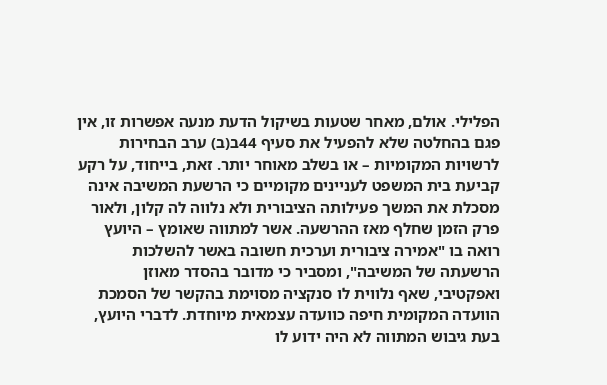הפלילי. אולם, מאחר שטעות בשיקול הדעת מנעה אפשרות זו, אין פגם בהחלטה שלא להפעיל את סעיף 44ב(ב) ערב הבחירות לרשויות המקומיות – או בשלב מאוחר יותר. זאת, בייחוד, על רקע קביעת בית המשפט לעניינים מקומיים כי הרשעת המשיבה אינה מסכלת את המשך פעילותה הציבורית ולא נלווה לה קלון, ולאור פרק הזמן שחלף מאז ההרשעה. אשר למתווה שאומץ – היועץ רואה בו "אמירה ציבורית וערכית חשובה באשר להשלכות הרשעתה של המשיבה", ומסביר כי מדובר בהסדר מאוזן ואפקטיבי, שאף נלווית לו סנקציה מסוימת בהקשר של הסמכת הוועדה המקומית חיפה כוועדה עצמאית מיוחדת. לדברי היועץ, בעת גיבוש המתווה לא היה ידוע לו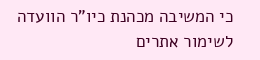כי המשיבה מכהנת כיו"ר הוועדה לשימור אתרים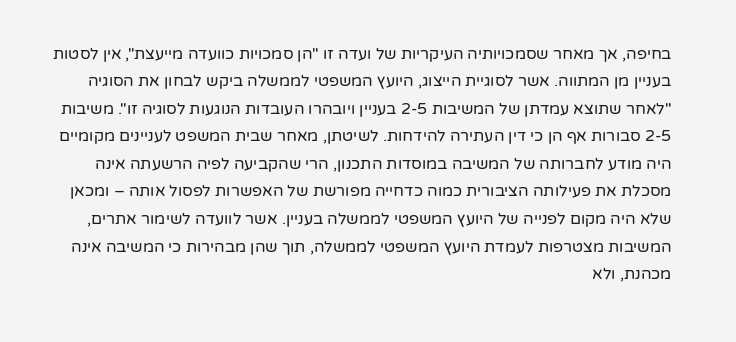בחיפה, אך מאחר שסמכויותיה העיקריות של ועדה זו "הן סמכויות כוועדה מייעצת", אין לסטות בעניין מן המתווה. אשר לסוגיית הייצוג, היועץ המשפטי לממשלה ביקש לבחון את הסוגיה "לאחר שתוצא עמדתן של המשיבות 2-5 בעניין ויובהרו העובדות הנוגעות לסוגיה זו". משיבות 2-5 סבורות אף הן כי דין העתירה להידחות. לשיטתן, מאחר שבית המשפט לעניינים מקומיים היה מודע לחברותה של המשיבה במוסדות התכנון, הרי שהקביעה לפיה הרשעתה אינה מסכלת את פעילותה הציבורית כמוה כדחייה מפורשת של האפשרות לפסול אותה – ומכאן שלא היה מקום לפנייה של היועץ המשפטי לממשלה בעניין. אשר לוועדה לשימור אתרים, המשיבות מצטרפות לעמדת היועץ המשפטי לממשלה, תוך שהן מבהירות כי המשיבה אינה מכהנת, ולא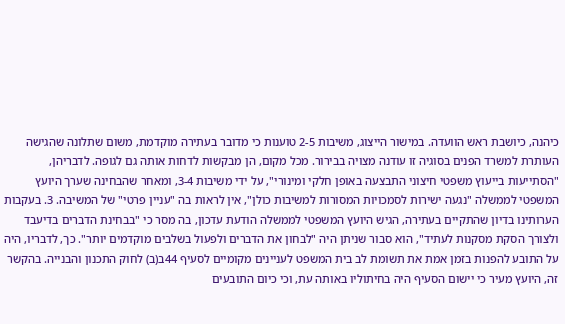כיהנה, כיושבת ראש הוועדה. במישור הייצוג, משיבות 2-5 טוענות כי מדובר בעתירה מוקדמת, משום שתלונה שהגישה העותרת למשרד הפנים בסוגיה זו עודנה מצויה בבירור. מכל מקום, הן מבקשות לדחות אותה גם לגופה. לדבריהן, "הסתייעות בייעוץ משפטי חיצוני התבצעה באופן חלקי ומינורי", על ידי משיבות 3-4, ומאחר שהבחינה שערך היועץ המשפטי לממשלה "נגעה ישירות לסמכויות המסורות למשיבות כולן", אין לראות בה "עניין פרטי" של המשיבה. 3. בעקבות הערותינו בדיון שהתקיים בעתירה, הגיש היועץ המשפטי לממשלה הודעת עדכון, בה מסר כי "בבחינת הדברים בדיעבד ולצורך הסקת מסקנות לעתיד", הוא סבור שניתן היה "לבחון את הדברים ולפעול בשלבים מוקדמים יותר". כך, לדבריו, היה על התובע להפנות בזמן אמת את תשומת לב בית המשפט לעניינים מקומיים לסעיף 44ב(ב) לחוק התכנון והבנייה. בהקשר זה, היועץ מעיר כי יישום הסעיף היה בחיתוליו באותה עת, וכי כיום התובעים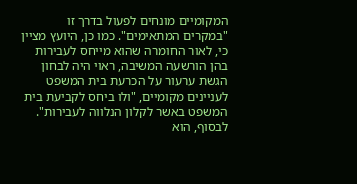המקומיים מונחים לפעול בדרך זו "במקרים המתאימים". כמו כן, היועץ מציין כי, לאור החומרה שהוא מייחס לעבירות בהן הורשעה המשיבה, ראוי היה לבחון הגשת ערעור על הכרעת בית המשפט לעניינים מקומיים, "ולו ביחס לקביעת בית המשפט באשר לקלון הנלווה לעבירות". לבסוף, הוא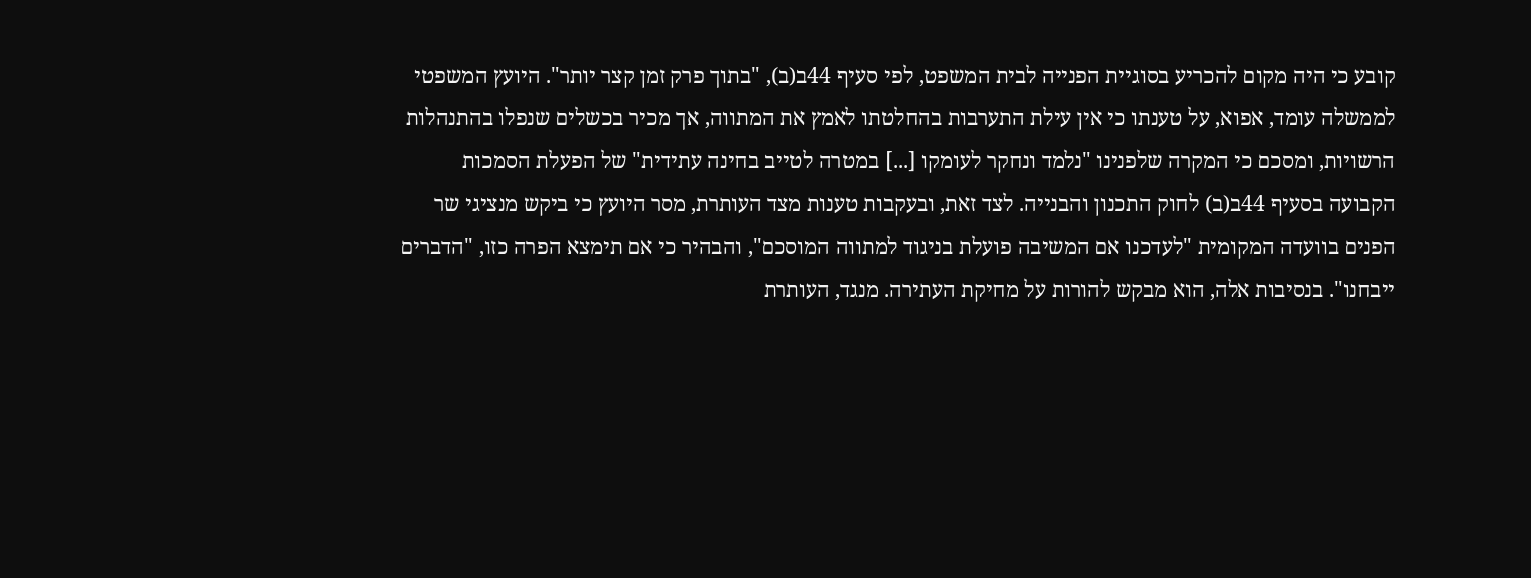קובע כי היה מקום להכריע בסוגיית הפנייה לבית המשפט, לפי סעיף 44ב(ב), "בתוך פרק זמן קצר יותר". היועץ המשפטי לממשלה עומד, אפוא, על טענתו כי אין עילת התערבות בהחלטתו לאמץ את המתווה, אך מכיר בכשלים שנפלו בהתנהלות הרשויות, ומסכם כי המקרה שלפנינו "נלמד ונחקר לעומקו [...] במטרה לטייב בחינה עתידית" של הפעלת הסמכות הקבועה בסעיף 44ב(ב) לחוק התכנון והבנייה. לצד זאת, ובעקבות טענות מצד העותרת, מסר היועץ כי ביקש מנציגי שר הפנים בוועדה המקומית "לעדכנו אם המשיבה פועלת בניגוד למתווה המוסכם", והבהיר כי אם תימצא הפרה כזו, "הדברים ייבחנו". בנסיבות אלה, הוא מבקש להורות על מחיקת העתירה. מנגד, העותרת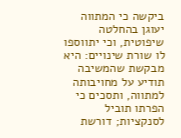ביקשה כי המתווה יעוגן בהחלטה שיפוטית, וכי יתווספו לו שורת שינויים: היא מבקשת שהמשיבה תודיע על מחויבותה למתווה, ותסכים כי הפרתו תוביל לסנקציות; דורשת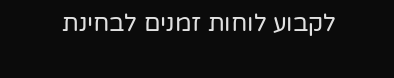לקבוע לוחות זמנים לבחינת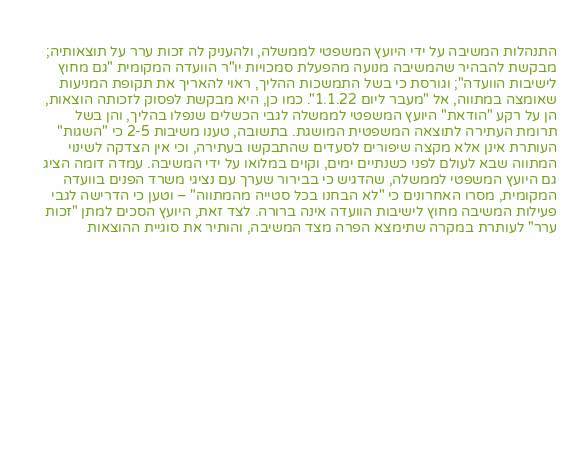התנהלות המשיבה על ידי היועץ המשפטי לממשלה, ולהעניק לה זכות ערר על תוצאותיה; מבקשת להבהיר שהמשיבה מנועה מהפעלת סמכויות יו"ר הוועדה המקומית "גם מחוץ לישיבות הוועדה"; וגורסת כי בשל התמשכות ההליך, ראוי להאריך את תקופת המניעות שאומצה במתווה, אל "מעבר ליום 1.1.22". כמו כן, היא מבקשת לפסוק לזכותה הוצאות, הן על רקע "הודאת" היועץ המשפטי לממשלה לגבי הכשלים שנפלו בהליך, והן בשל תרומת העתירה לתוצאה המשפטית המושגת. בתשובה, טענו משיבות 2-5 כי "השגות" העותרת אינן אלא מקצה שיפורים לסעדים שהתבקשו בעתירה, וכי אין הצדקה לשינוי המתווה שבא לעולם לפני כשנתיים ימים, וקוים במלואו על ידי המשיבה. עמדה דומה הציג גם היועץ המשפטי לממשלה, שהדגיש כי בבירור שערך עם נציגי משרד הפנים בוועדה המקומית, מסרו האחרונים כי "לא הבחנו בכל סטייה מהמתווה" – וטען כי הדרישה לגבי פעילות המשיבה מחוץ לישיבות הוועדה אינה ברורה. לצד זאת, היועץ הסכים למתן "זכות ערר" לעותרת במקרה שתימצא הפרה מצד המשיבה, והותיר את סוגיית ההוצאות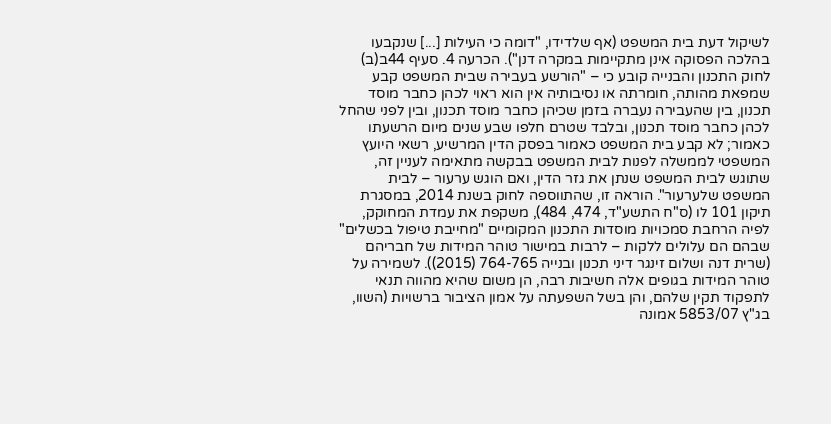לשיקול דעת בית המשפט (אף שלדידו, "דומה כי העילות [...] שנקבעו בהלכה הפסוקה אינן מתקיימות במקרה דנן"). הכרעה 4. סעיף 44ב(ב) לחוק התכנון והבנייה קובע כי – "הורשע בעבירה שבית המשפט קבע שמפאת מהותה, חומרתה או נסיבותיה אין הוא ראוי לכהן כחבר מוסד תכנון, בין שהעבירה נעברה בזמן שכיהן כחבר מוסד תכנון, ובין לפני שהחל לכהן כחבר מוסד תכנון, ובלבד שטרם חלפו שבע שנים מיום הרשעתו כאמור; לא קבע בית המשפט כאמור בפסק הדין המרשיע, רשאי היועץ המשפטי לממשלה לפנות לבית המשפט בבקשה מתאימה לעניין זה, שתוגש לבית המשפט שנתן את גזר הדין, ואם הוגש ערעור – לבית המשפט שלערעור". הוראה זו, שהתווספה לחוק בשנת 2014, במסגרת תיקון 101 לו (ס"ח התשע"ד, 474, 484), משקפת את עמדת המחוקק, לפיה הרחבת סמכויות מוסדות התכנון המקומיים "מחייבת טיפול בכשלים" שבהם הם עלולים ללקות – לרבות במישור טוהר המידות של חבריהם (שרית דנה ושלום זינגר דיני תכנון ובנייה 764-765 (2015)). לשמירה על טוהר המידות בגופים אלה חשיבות רבה, הן משום שהיא מהווה תנאי לתפקוד תקין שלהם, והן בשל השפעתה על אמון הציבור ברשויות (השוו, בג"ץ 5853/07 אמונה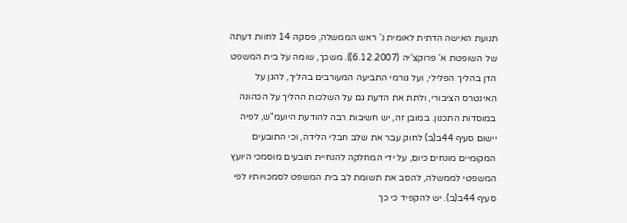תנועת האישה הדתית לאומית נ' ראש הממשלה, פסקה 14 לחוות דעתה של השופטת א' פרוקצ'יה (6.12.2007)). משכך, שומה על בית המשפט הדן בהליך הפלילי, ועל גורמי התביעה המעורבים בהליך, להגן על האינטרס הציבורי, ולתת את הדעת גם על השלכות ההליך על הכהונה במוסדות התכנון. במובן זה, יש חשיבות רבה להודעת היועמ"ש, לפיה יישום סעיף 44ב(ב) לחוק עבר את שלב חבלי הלידה, וכי התובעים המקומיים מונחים כיום, על ידי המחלקה להנחיית תובעים מוסמכי היועץ המשפטי לממשלה, להסב את תשומת לב בית המשפט לסמכויותיו לפי סעיף 44ב(ב). יש להקפיד כי כך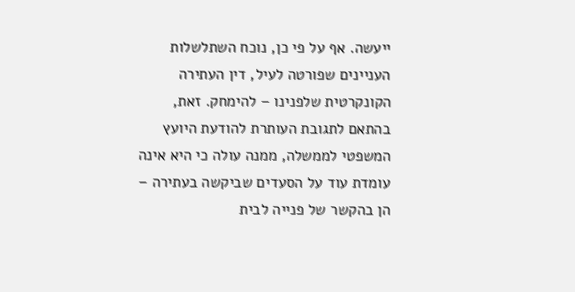ייעשה. אף על פי כן, נוכח השתלשלות העניינים שפורטה לעיל, דין העתירה הקונקרטית שלפנינו – להימחק. זאת, בהתאם לתגובת העותרת להודעת היועץ המשפטי לממשלה, ממנה עולה כי היא אינה עומדת עוד על הסעדים שביקשה בעתירה – הן בהקשר של פנייה לבית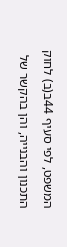המשפט, לפי סעיף 44ב(ב) לחוק התכנון והבנייה, והן בהקשר של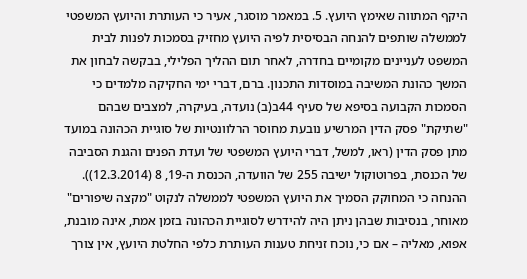היקף המתווה שאימץ היועץ. 5. במאמר מוסגר, אעיר כי העותרת והיועץ המשפטי לממשלה שותפים להנחה הבסיסית לפיה היועץ מחזיק בסמכות לפנות לבית המשפט לעניינים מקומיים בחדרה, לאחר תום ההליך הפלילי, בבקשה לבחון את המשך כהונת המשיבה במוסדות התכנון. ברם, דברי ימי החקיקה מלמדים כי הסמכות הקבועה בסיפא של סעיף 44ב(ב) נועדה, בעיקרה, למצבים שבהם "שתיקת" פסק הדין המרשיע נובעת מחוסר הרלוונטיות של סוגיית הכהונה במועד מתן פסק הדין (ראו, למשל, דברי היועץ המשפטי של ועדת הפנים והגנת הסביבה של הכנסת, בפרוטוקול ישיבה 255 של הוועדה, הכנסת ה-19, 8 (12.3.2014)). ההנחה כי המחוקק הסמיך את היועץ המשפטי לממשלה לנקוט "מקצה שיפורים" מאוחר, בנסיבות שבהן ניתן היה להידרש לסוגיית הכהונה בזמן אמת, אינה מובנת, אפוא, מאליה – אם כי, נוכח זניחת טענות העותרת כלפי החלטת היועץ, אין צורך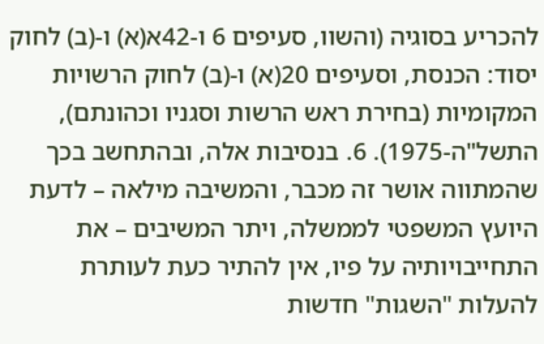להכריע בסוגיה (והשוו, סעיפים 6 ו-42א(א) ו-(ב) לחוק יסוד: הכנסת, וסעיפים 20(א) ו-(ב) לחוק הרשויות המקומיות (בחירת ראש הרשות וסגניו וכהונתם), התשל"ה-1975). 6. בנסיבות אלה, ובהתחשב בכך שהמתווה אושר זה מכבר, והמשיבה מילאה – לדעת היועץ המשפטי לממשלה, ויתר המשיבים – את התחייבויותיה על פיו, אין להתיר כעת לעותרת להעלות "השגות" חדשות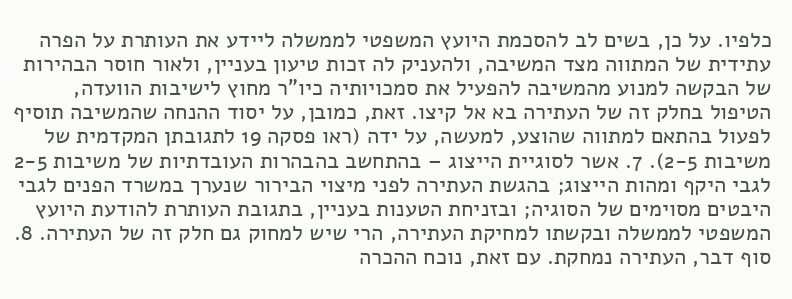כלפיו. על כן, בשים לב להסכמת היועץ המשפטי לממשלה ליידע את העותרת על הפרה עתידית של המתווה מצד המשיבה, ולהעניק לה זכות טיעון בעניין, ולאור חוסר הבהירות של הבקשה למנוע מהמשיבה להפעיל את סמכויותיה כיו"ר מחוץ לישיבות הוועדה, הטיפול בחלק זה של העתירה בא אל קיצו. זאת, כמובן, על יסוד ההנחה שהמשיבה תוסיף לפעול בהתאם למתווה שהוצע, למעשה, על ידה (ראו פסקה 19 לתגובתן המקדמית של משיבות 2-5). 7. אשר לסוגיית הייצוג – בהתחשב בהבהרות העובדתיות של משיבות 2-5 לגבי היקף ומהות הייצוג; בהגשת העתירה לפני מיצוי הבירור שנערך במשרד הפנים לגבי היבטים מסוימים של הסוגיה; ובזניחת הטענות בעניין, בתגובת העותרת להודעת היועץ המשפטי לממשלה ובקשתו למחיקת העתירה, הרי שיש למחוק גם חלק זה של העתירה. 8. סוף דבר, העתירה נמחקת. עם זאת, נוכח ההכרה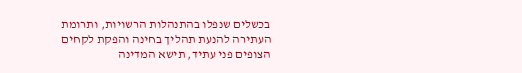בכשלים שנפלו בהתנהלות הרשויות, ותרומת העתירה להנעת תהליך בחינה והפקת לקחים הצופים פני עתיד, תישא המדינה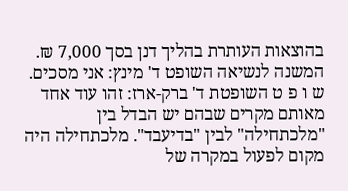בהוצאות העותרת בהליך דנן בסך 7,000 ₪. המשנה לנשיאה השופט ד' מינץ: אני מסכים. ש ו פ ט השופטת ד' ברק-ארז: זהו עוד אחד מאותם מקרים שבהם יש הבדל בין "מלכתחילה" לבין "בדיעבד". מלכתחילה היה מקום לפעול במקרה של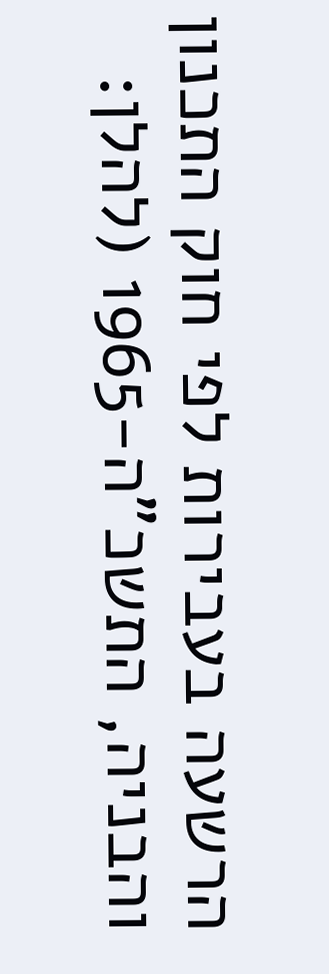הרשעה בעבירות לפי חוק התכנון והבניה, התשכ"ה-1965 (להלן: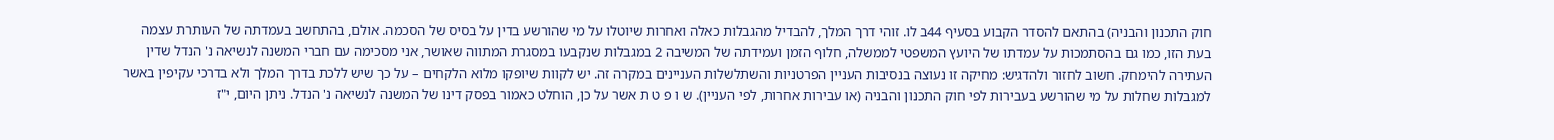חוק התכנון והבניה) בהתאם להסדר הקבוע בסעיף 44ב לו. זוהי דרך המלך, להבדיל מהגבלות כאלה ואחרות שיוטלו על מי שהורשע בדין על בסיס של הסכמה. אולם, בהתחשב בעמדתה של העותרת עצמה בעת הזו, כמו גם בהסתמכות על עמדתו של היועץ המשפטי לממשלה, חלוף הזמן ועמידתה של המשיבה 2 במגבלות שנקבעו במסגרת המתווה שאושר, אני מסכימה עם חברי המשנה לנשיאה נ' הנדל שדין העתירה להימחק. חשוב לחזור ולהדגיש: מחיקה זו נעוצה בנסיבות העניין הפרטניות והשתלשלות העניינים במקרה זה. יש לקוות שיופקו מלוא הלקחים – על כך שיש ללכת בדרך המלך ולא בדרכי עקיפין באשר למגבלות שחלות על מי שהורשע בעבירות לפי חוק התכנון והבניה (או עבירות אחרות, לפי העניין). ש ו פ ט ת אשר על כן, הוחלט כאמור בפסק דינו של המשנה לנשיאה נ' הנדל. ניתן היום, י"ז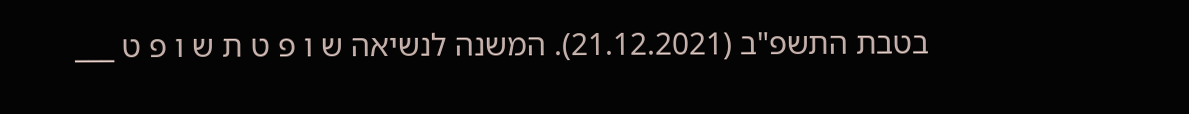בטבת התשפ"ב (21.12.2021). המשנה לנשיאה ש ו פ ט ת ש ו פ ט ___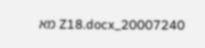20007240_Z18.docx מא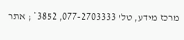מרכז מידע, טל' 077-2703333, 3852* ; אתר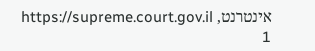אינטרנט, https://supreme.court.gov.il 1